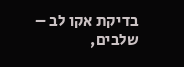בדיקת אקו לב – שלבים,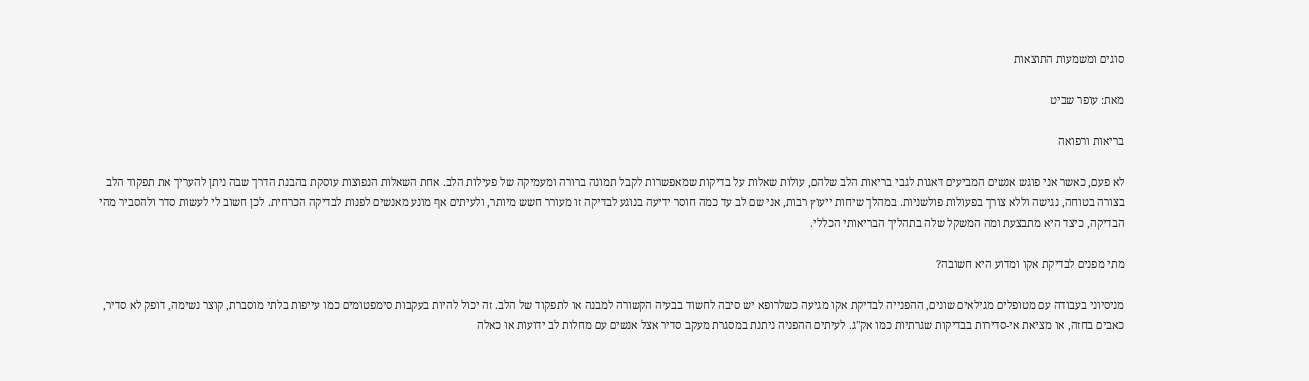סוגים ומשמעות התוצאות

מאת: עופר שביט

בריאות ורפואה

לא פעם, כאשר אני פוגש אנשים המביעים דאגות לגבי בריאות הלב שלהם, עולות שאלות על בדיקות שמאפשרות לקבל תמונה ברורה ומעמיקה של פעילות הלב. אחת השאלות הנפוצות עוסקת בהבנת הדרך שבה ניתן להעריך את תפקוד הלב בצורה בטוחה, נגישה וללא צורך בפעולות פולשניות. במהלך שיחות ייעוץ רבות, אני שם לב עד כמה חוסר ידיעה בנוגע לבדיקה זו מעורר חשש מיותר, ולעיתים אף מונע מאנשים לפנות לבדיקה הכרחית. לכן חשוב לי לעשות סדר ולהסביר מהי הבדיקה, כיצד היא מתבצעת ומה המשקל שלה בתהליך הבריאותי הכללי.

מתי מפנים לבדיקת אקו ומדוע היא חשובה?

מניסיוני בעבודה עם מטופלים מגילאים שונים, ההפנייה לבדיקת אקו מגיעה כשלרופא יש סיבה לחשוד בבעיה הקשורה למבנה או לתפקוד של הלב. זה יכול להיות בעקבות סימפטומים כמו עייפות בלתי מוסברת, קוצר נשימה, דופק לא סדיר, כאבים בחזה, או מציאת אי-סדירות בבדיקות שגרתיות כמו אק"ג. לעיתים ההפניה ניתנת במסגרת מעקב סדיר אצל אנשים עם מחלות לב ידועות או כאלה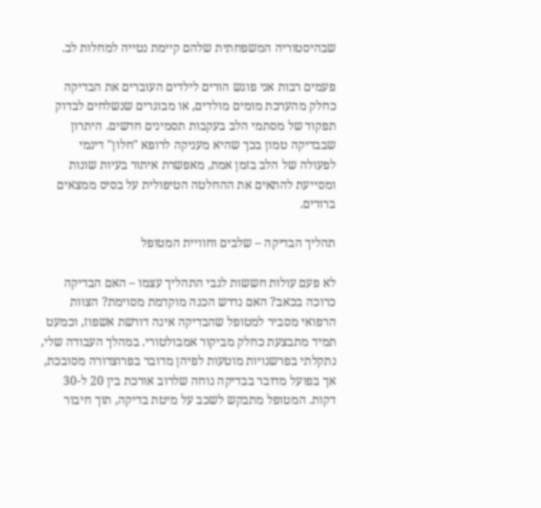שבהיסטוריה המשפחתית שלהם קיימת נטייה למחלות לב.

פעמים רבות אני פוגש הורים לילדים העוברים את הבדיקה כחלק מהערכת מומים מולדים, או מבוגרים שנשלחים לבדוק תפקוד של מסתמי הלב בעקבות תסמינים חדשים. היתרון שבבדיקה טמון בכך שהיא מעניקה לרופא "חלון" דינמי לפעולה של הלב בזמן אמת, מאפשרת איתור בעיות שונות ומסייעת להתאים את ההחלטה הטיפולית על בסיס ממצאים ברורים.

תהליך הבדיקה – שלבים וחוויית המטופל

לא פעם עולות חששות לגבי התהליך עצמו – האם הבדיקה כרוכה בכאב? האם נדרש הכנה מוקדמת מסוימת? הצוות הרפואי מסביר למטופל שהבדיקה אינה דורשת אשפוז, וכמעט תמיד מתבצעת כחלק מביקור אמבולטורי. במהלך העבודה שלי, נתקלתי בפרשנויות מוטעות לפיהן מדובר בפרוצדורה מסובכת, אך בפועל מדובר בבדיקה נוחה שלרוב אורכת בין 20 ל-30 דקות. המטופל מתבקש לשכב על מיטת בדיקה, תוך חיבור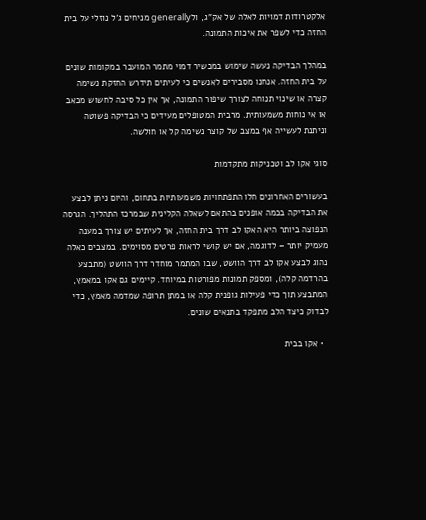אלקטרודות דמויות לאלה של אק"ג, ולgenerally מניחים ג'ל נוזלי על בית החזה כדי לשפר את איכות התמונה.

במהלך הבדיקה נעשה שימוש במכשיר דמוי מתמר המועבר במקומות שונים על בית החזה. אנחנו מסבירים לאנשים כי לעיתים תידרש החזקת נשימה קצרה או שינוי תנוחה לצורך שיפור התמונה, אך אין כל סיבה לחשוש מכאב או אי נוחות משמעותית. מרבית המטופלים מעידים כי הבדיקה פשוטה וניתנת לעשייה אף במצב של קוצר נשימה קל או חולשה.

סוגי אקו לב וטכניקות מתקדמות

בעשורים האחרונים חלו התפתחויות משמעותיות בתחום, והיום ניתן לבצע את הבדיקה בכמה אופנים בהתאם לשאלה הקלינית שבמרכז התהליך. הגרסה הנפוצה ביותר היא האקו לב דרך בית החזה, אך לעיתים יש צורך במענה מעמיק יותר – לדוגמה, אם יש קושי לראות פרטים מסוימים. במצבים כאלה נהוג לבצע אקו לב דרך הוושט, שבו המתמר מוחדר דרך הוושט (מתבצע בהרדמה קלה), ומספק תמונות מפורטות במיוחד. קיימים גם אקו במאמץ, המתבצע תוך כדי פעילות גופנית קלה או במתן תרופה שמדמה מאמץ, כדי לבדוק כיצד הלב מתפקד בתנאים שונים.

  • אקו בבית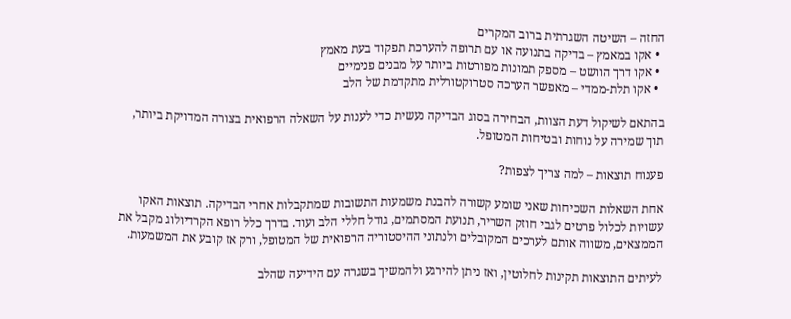החזה – השיטה השגרתית ברוב המקרים
  • אקו במאמץ – בדיקה בתנועה או עם תרופה להערכת תפקוד בעת מאמץ
  • אקו דרך הוושט – מספק תמונות מפורטות ביותר על מבנים פנימיים
  • אקו תלת-ממדי – מאפשר הערכה סטרוקטורלית מתקדמת של הלב

בהתאם לשיקול דעת הצוות, הבחירה בסוג הבדיקה נעשית כדי לענות על השאלה הרפואית בצורה המדויקת ביותר, תוך שמירה על נוחות ובטיחות המטופל.

פענוח תוצאות – למה צריך לצפות?

אחת השאלות השכיחות שאני שומע קשורה להבנת משמעות התשובות שמתקבלות אחרי הבדיקה. תוצאות האקו עשויות לכלול פרטים לגבי חוזק השריר, תנועת המסתמים, גודל חללי הלב ועוד. בדרך כלל רופא הקרדיולוג מקבל את הממצאים, משווה אותם לערכים המקובלים ולנתוני ההיסטוריה הרפואית של המטופל, ורק אז קובע את המשמעות.

לעיתים התוצאות תקינות לחלוטין, ואז ניתן להירגע ולהמשיך בשגרה עם הידיעה שהלב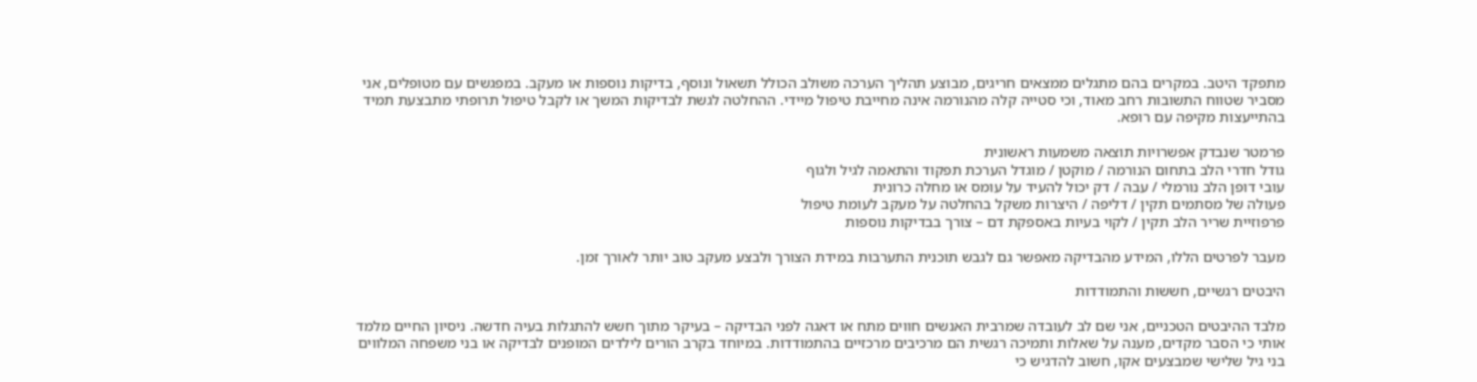מתפקד היטב. במקרים בהם מתגלים ממצאים חריגים, מבוצע תהליך הערכה משולב הכולל תשאול ונוסף, בדיקות נוספות או מעקב. במפגשים עם מטופלים, אני מסביר שטווח התשובות רחב מאוד, וכי סטייה קלה מהנורמה אינה מחייבת טיפול מיידי. ההחלטה לגשת לבדיקות המשך או לקבל טיפול תרופתי מתבצעת תמיד בהתייעצות מקיפה עם רופא.

פרמטר שנבדק אפשרויות תוצאה משמעות ראשונית
גודל חדרי הלב בתחום הנורמה / מוקטן / מוגדל הערכת תפקוד והתאמה לגיל ולגוף
עובי דופן הלב נורמלי / עבה / דק יכול להעיד על עומס או מחלה כרונית
פעולה של מסתמים תקין / דליפה / היצרות משקל בהחלטה על מעקב לעומת טיפול
פרפוזיית שריר הלב תקין / לקוי בעיות באספקת דם – צורך בבדיקות נוספות

מעבר לפרטים הללו, המידע מהבדיקה מאפשר גם לגבש תוכנית התערבות במידת הצורך ולבצע מעקב טוב יותר לאורך זמן.

היבטים רגשיים, חששות והתמודדות

מלבד ההיבטים הטכניים, אני שם לב לעובדה שמרבית האנשים חווים מתח או דאגה לפני הבדיקה – בעיקר מתוך חשש להתגלות בעיה חדשה. ניסיון החיים מלמד אותי כי הסבר מקדים, מענה על שאלות ותמיכה רגשית הם מרכיבים מרכזיים בהתמודדות. במיוחד בקרב הורים לילדים המופנים לבדיקה או בני משפחה המלווים בני גיל שלישי שמבצעים אקו, חשוב להדגיש כי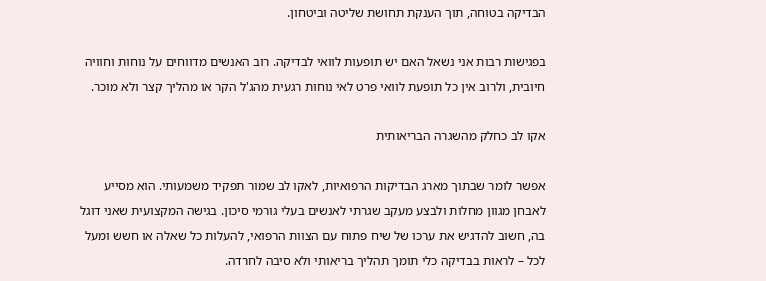הבדיקה בטוחה, תוך הענקת תחושת שליטה וביטחון.

בפגישות רבות אני נשאל האם יש תופעות לוואי לבדיקה. רוב האנשים מדווחים על נוחות וחוויה חיובית, ולרוב אין כל תופעת לוואי פרט לאי נוחות רגעית מהג'ל הקר או מהליך קצר ולא מוכר.

אקו לב כחלק מהשגרה הבריאותית

אפשר לומר שבתוך מארג הבדיקות הרפואיות, לאקו לב שמור תפקיד משמעותי. הוא מסייע לאבחן מגוון מחלות ולבצע מעקב שגרתי לאנשים בעלי גורמי סיכון. בגישה המקצועית שאני דוגל בה, חשוב להדגיש את ערכו של שיח פתוח עם הצוות הרפואי, להעלות כל שאלה או חשש ומעל לכל – לראות בבדיקה כלי תומך תהליך בריאותי ולא סיבה לחרדה.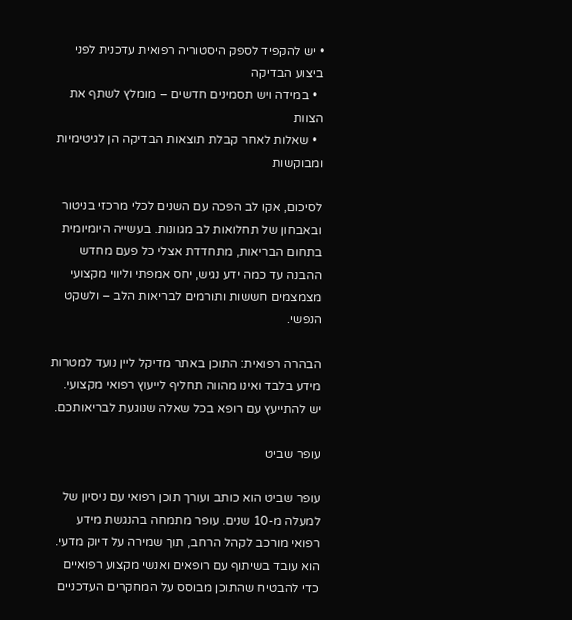• יש להקפיד לספק היסטוריה רפואית עדכנית לפני ביצוע הבדיקה
  • במידה ויש תסמינים חדשים – מומלץ לשתף את הצוות
  • שאלות לאחר קבלת תוצאות הבדיקה הן לגיטימיות ומבוקשות

לסיכום, אקו לב הפכה עם השנים לכלי מרכזי בניטור ובאבחון של תחלואות לב מגוונות. בעשייה היומיומית בתחום הבריאות, מתחדדת אצלי כל פעם מחדש ההבנה עד כמה ידע נגיש, יחס אמפתי וליווי מקצועי מצמצמים חששות ותורמים לבריאות הלב – ולשקט הנפשי.

הבהרה רפואית: התוכן באתר מדיקל ליין נועד למטרות מידע בלבד ואינו מהווה תחליף לייעוץ רפואי מקצועי. יש להתייעץ עם רופא בכל שאלה שנוגעת לבריאותכם.

עופר שביט

עופר שביט הוא כותב ועורך תוכן רפואי עם ניסיון של למעלה מ-10 שנים. עופר מתמחה בהנגשת מידע רפואי מורכב לקהל הרחב, תוך שמירה על דיוק מדעי. הוא עובד בשיתוף עם רופאים ואנשי מקצוע רפואיים כדי להבטיח שהתוכן מבוסס על המחקרים העדכניים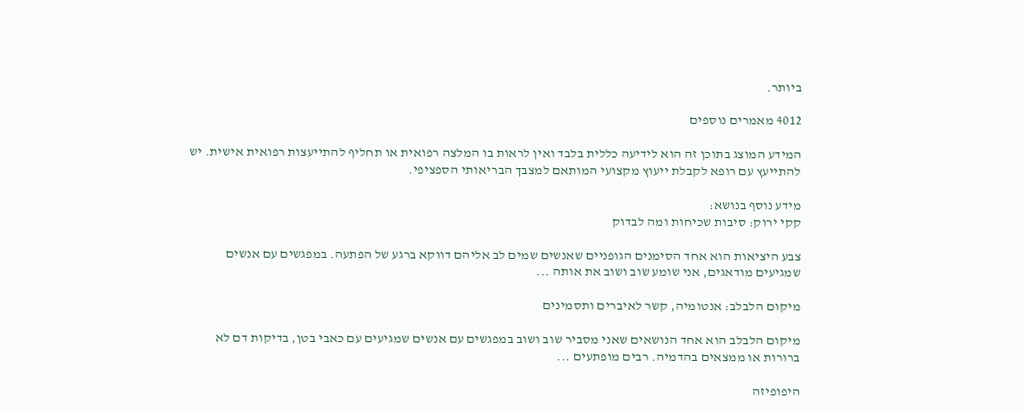ביותר.

4012 מאמרים נוספים

המידע המוצג בתוכן זה הוא לידיעה כללית בלבד ואין לראות בו המלצה רפואית או תחליף להתייעצות רפואית אישית. יש להתייעץ עם רופא לקבלת ייעוץ מקצועי המותאם למצבך הבריאותי הספציפי.

מידע נוסף בנושא:
קקי ירוק: סיבות שכיחות ומה לבדוק

צבע היציאות הוא אחד הסימנים הגופניים שאנשים שמים לב אליהם דווקא ברגע של הפתעה. במפגשים עם אנשים שמגיעים מודאגים, אני שומע שוב ושוב את אותה ...

מיקום הלבלב: אנטומיה, קשר לאיברים ותסמינים

מיקום הלבלב הוא אחד הנושאים שאני מסביר שוב ושוב במפגשים עם אנשים שמגיעים עם כאבי בטן, בדיקות דם לא ברורות או ממצאים בהדמיה. רבים מופתעים ...

היפופיזה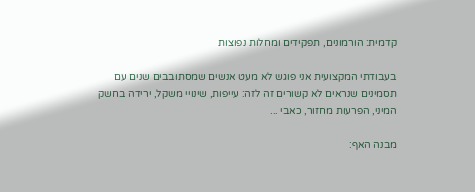קדמית: הורמונים, תפקידים ומחלות נפוצות

בעבודתי המקצועית אני פוגש לא מעט אנשים שמסתובבים שנים עם תסמינים שנראים לא קשורים זה לזה: עייפות, שינויי משקל, ירידה בחשק המיני, הפרעות מחזור, כאבי ...

מבנה האף: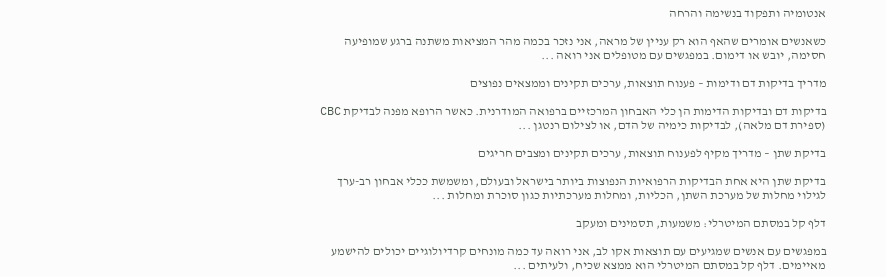אנטומיה ותפקוד בנשימה והרחה

כשאנשים אומרים שהאף הוא רק עניין של מראה, אני נזכר בכמה מהר המציאות משתנה ברגע שמופיעה חסימה, יובש או דימום. במפגשים עם מטופלים אני רואה ...

מדריך בדיקות דם ודימות – פענוח תוצאות, ערכים תקינים וממצאים נפוצים

בדיקות דם ובדיקות הדימות הן כלי האבחון המרכזיים ברפואה המודרנית. כאשר הרופא מפנה לבדיקת CBC (ספירת דם מלאה), לבדיקות כימיה של הדם, או לצילום רנטגן ...

בדיקת שתן – מדריך מקיף לפענוח תוצאות, ערכים תקינים ומצבים חריגים

בדיקת שתן היא אחת הבדיקות הרפואיות הנפוצות ביותר בישראל ובעולם, ומשמשת ככלי אבחון רב-ערך לגילוי מחלות של מערכת השתן, הכליות, ומחלות מערכתיות כגון סוכרת ומחלות ...

דלף קל במסתם המיטרלי: משמעות, תסמינים ומעקב

במפגשים עם אנשים שמגיעים עם תוצאות אקו לב, אני רואה עד כמה מונחים קרדיולוגיים יכולים להישמע מאיימים. דלף קל במסתם המיטרלי הוא ממצא שכיח, ולעיתים ...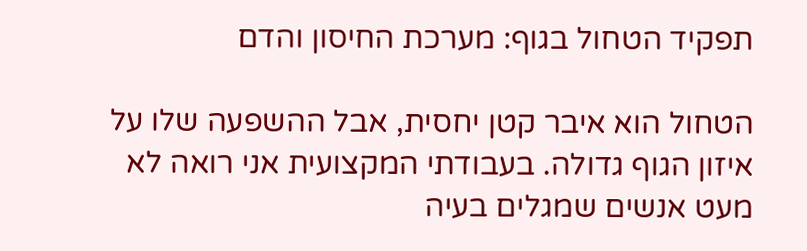תפקיד הטחול בגוף: מערכת החיסון והדם

הטחול הוא איבר קטן יחסית, אבל ההשפעה שלו על איזון הגוף גדולה. בעבודתי המקצועית אני רואה לא מעט אנשים שמגלים בעיה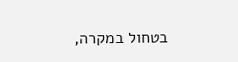בטחול במקרה,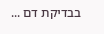בבדיקת דם ...